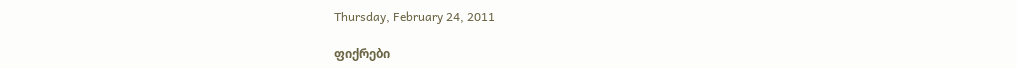Thursday, February 24, 2011

ფიქრები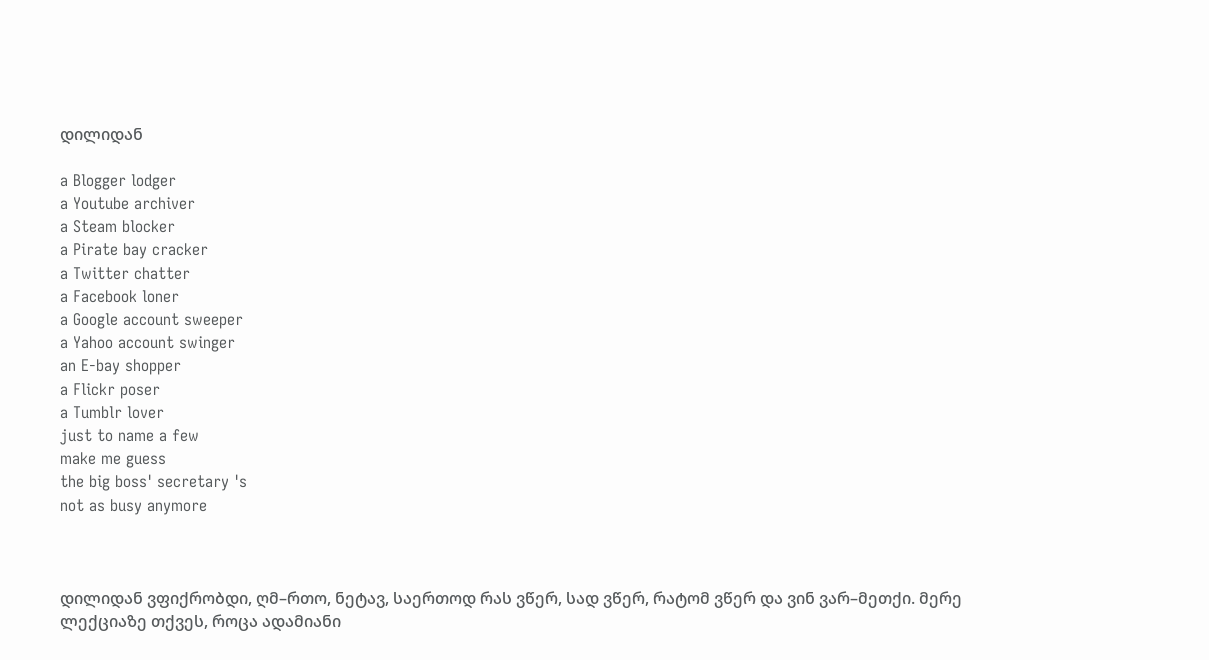დილიდან

a Blogger lodger
a Youtube archiver
a Steam blocker
a Pirate bay cracker
a Twitter chatter
a Facebook loner
a Google account sweeper
a Yahoo account swinger
an E-bay shopper
a Flickr poser
a Tumblr lover
just to name a few
make me guess
the big boss' secretary 's
not as busy anymore



დილიდან ვფიქრობდი, ღმ–რთო, ნეტავ, საერთოდ რას ვწერ, სად ვწერ, რატომ ვწერ და ვინ ვარ–მეთქი. მერე ლექციაზე თქვეს, როცა ადამიანი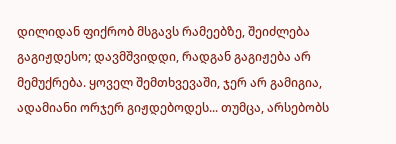დილიდან ფიქრობ მსგავს რამეებზე, შეიძლება გაგიჟდესო; დავმშვიდდი, რადგან გაგიჟება არ მემუქრება. ყოველ შემთხვევაში, ჯერ არ გამიგია, ადამიანი ორჯერ გიჟდებოდეს... თუმცა, არსებობს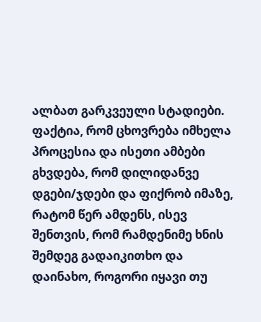ალბათ გარკვეული სტადიები. ფაქტია, რომ ცხოვრება იმხელა პროცესია და ისეთი ამბები გხვდება, რომ დილიდანვე დგები/ჯდები და ფიქრობ იმაზე, რატომ წერ ამდენს, ისევ შენთვის, რომ რამდენიმე ხნის შემდეგ გადაიკითხო და დაინახო, როგორი იყავი თუ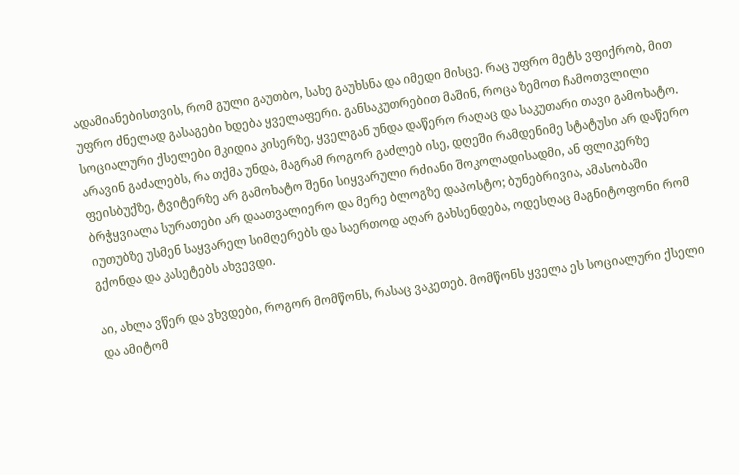ადამიანებისთვის, რომ გული გაუთბო, სახე გაუხსნა და იმედი მისცე. რაც უფრო მეტს ვფიქრობ, მით უფრო ძნელად გასაგები ხდება ყველაფერი. განსაკუთრებით მაშინ, როცა ზემოთ ჩამოთვლილი სოციალური ქსელები მკიდია კისერზე, ყველგან უნდა დაწერო რაღაც და საკუთარი თავი გამოხატო. არავინ გაძალებს, რა თქმა უნდა, მაგრამ როგორ გაძლებ ისე, დღეში რამდენიმე სტატუსი არ დაწერო ფეისბუქზე, ტვიტერზე არ გამოხატო შენი სიყვარული რძიანი შოკოლადისადმი, ან ფლიკერზე ბრჭყვიალა სურათები არ დაათვალიერო და მერე ბლოგზე დაპოსტო; ბუნებრივია, ამასობაში იუთუბზე უსმენ საყვარელ სიმღერებს და საერთოდ აღარ გახსენდება, ოდესღაც მაგნიტოფონი რომ გქონდა და კასეტებს ახვევდი.

აი, ახლა ვწერ და ვხვდები, როგორ მომწონს, რასაც ვაკეთებ. მომწონს ყველა ეს სოციალური ქსელი და ამიტომ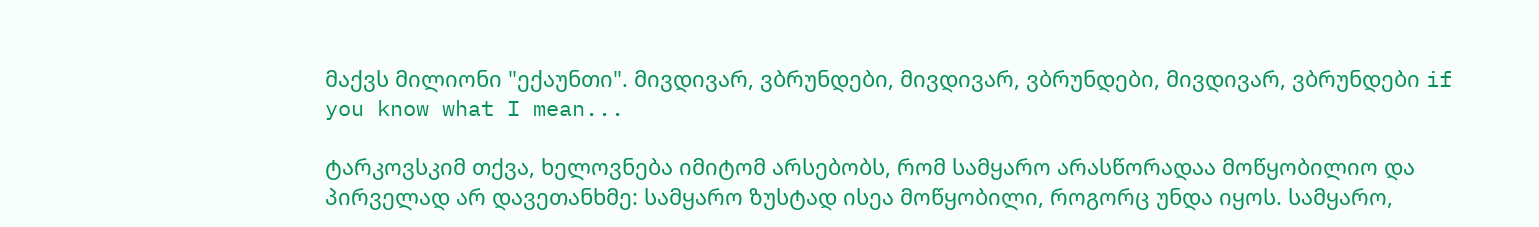მაქვს მილიონი "ექაუნთი". მივდივარ, ვბრუნდები, მივდივარ, ვბრუნდები, მივდივარ, ვბრუნდები if you know what I mean...

ტარკოვსკიმ თქვა, ხელოვნება იმიტომ არსებობს, რომ სამყარო არასწორადაა მოწყობილიო და პირველად არ დავეთანხმე: სამყარო ზუსტად ისეა მოწყობილი, როგორც უნდა იყოს. სამყარო,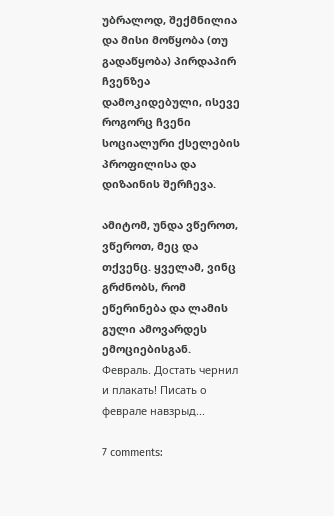უბრალოდ, შექმნილია და მისი მოწყობა (თუ გადაწყობა) პირდაპირ ჩვენზეა დამოკიდებული, ისევე როგორც ჩვენი სოციალური ქსელების პროფილისა და დიზაინის შერჩევა.

ამიტომ, უნდა ვწეროთ, ვწეროთ, მეც და თქვენც. ყველამ, ვინც გრძნობს, რომ ეწერინება და ლამის გული ამოვარდეს ემოციებისგან.
Февраль. Достать чернил и плакать! Писать о феврале навзрыд...

7 comments: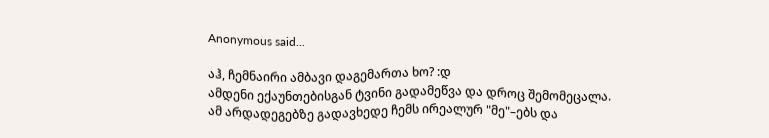Anonymous said...

აჰ, ჩემნაირი ამბავი დაგემართა ხო? :დ
ამდენი ექაუნთებისგან ტვინი გადამეწვა და დროც შემომეცალა.
ამ არდადეგებზე გადავხედე ჩემს ირეალურ "მე"–ებს და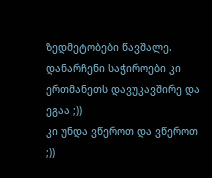ზედმეტობები წავშალე.
დანარჩენი საჭიროები კი ერთმანეთს დავუკავშირე და ეგაა ;))
კი უნდა ვწეროთ და ვწეროთ ;))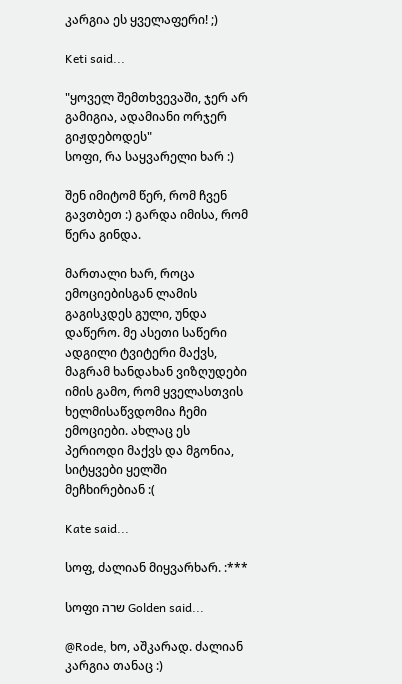კარგია ეს ყველაფერი! ;)

Keti said...

"ყოველ შემთხვევაში, ჯერ არ გამიგია, ადამიანი ორჯერ გიჟდებოდეს"
სოფი, რა საყვარელი ხარ :)

შენ იმიტომ წერ, რომ ჩვენ გავთბეთ :) გარდა იმისა, რომ წერა გინდა.

მართალი ხარ, როცა ემოციებისგან ლამის გაგისკდეს გული, უნდა დაწერო. მე ასეთი საწერი ადგილი ტვიტერი მაქვს, მაგრამ ხანდახან ვიზღუდები იმის გამო, რომ ყველასთვის ხელმისაწვდომია ჩემი ემოციები. ახლაც ეს პერიოდი მაქვს და მგონია, სიტყვები ყელში მეჩხირებიან :(

Kate said...

სოფ, ძალიან მიყვარხარ. :***

სოფი שרה Golden said...

@Rode, ხო, აშკარად. ძალიან კარგია თანაც :)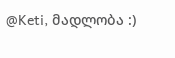@Keti, მადლობა :)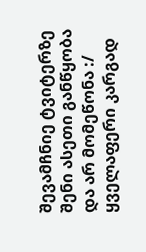შევამჩნიე ტვიტერზე შენი ასეთი განწყობა და არ მომეწონა :/ ყველაფერი კარგად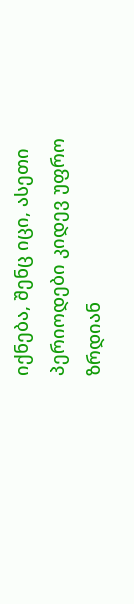იქნება, შენც იცი, ასეთი პერიოდები კიდევ უფრო ზრდიან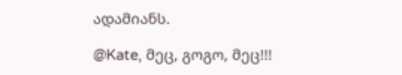ადამიანს.

@Kate, მეც, გოგო, მეც!!!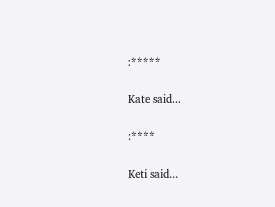:*****

Kate said...

:****

Keti said...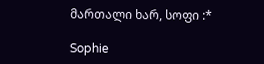მართალი ხარ, სოფი :*

Sophie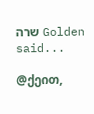שרה Golden said...

@ქეით,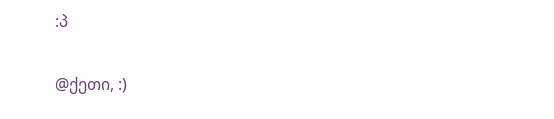:პ

@ქეთი, :)